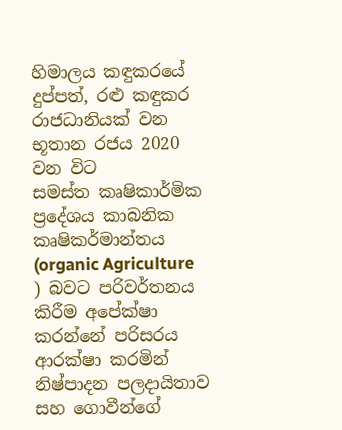හිමාලය කඳුකරයේ දුප්පත්, රළු කඳුකර රාජධානියක් වන භූතාන රජය 2020 වන විට
සමස්ත කෘෂිකාර්මික ප්‍රදේශය කාබනික කෘෂිකර්මාන්තය (organic Agriculture ) බවට පරිවර්තනය කිරීම අපේක්ෂා කරන්නේ පරිසරය ආරක්ෂා කරමින් නිෂ්පාදන පලදායිතාව සහ ගොවීන්ගේ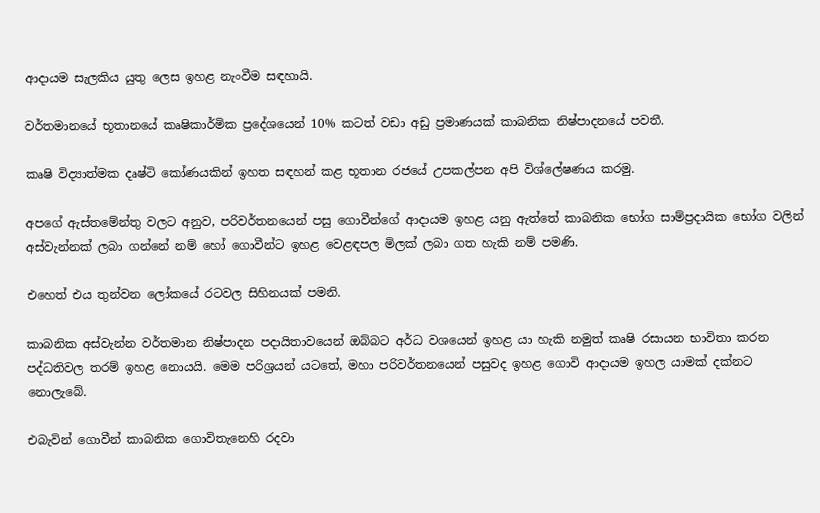ආදායම සැලකිය යුතු ලෙස ඉහළ නැංවීම සඳහායි.

වර්තමානයේ භූතානයේ කෘෂිකාර්මික ප්‍රදේශයෙන් 10% කටත් වඩා අඩු ප්‍රමාණයක් කාබනික නිෂ්පාදනයේ පවතී.

කෘෂි විද්‍යාත්මක දෘෂ්ටි කෝණයකින් ඉහත සඳහන් කළ භූතාන රජයේ උපකල්පන අපි විශ්ලේෂණය කරමු.

අපගේ ඇස්තමේන්තු වලට අනුව, පරිවර්තනයෙන් පසු ගොවීන්ගේ ආදායම ඉහළ යනු ඇත්තේ කාබනික භෝග සාම්ප්‍රදායික භෝග වලින් අස්වැන්නක් ලබා ගන්නේ නම් හෝ ගොවීන්ට ඉහළ වෙළඳපල මිලක් ලබා ගත හැකි නම් පමණි.

එහෙත් එය තුන්වන ලෝකයේ රටවල සිහිනයක් පමනි.

කාබනික අස්වැන්න වර්තමාන නිෂ්පාදන පදායිතාවයෙන් ඔබ්බට අර්ධ වශයෙන් ඉහළ යා හැකි නමුත් කෘෂි රසායන භාවිතා කරන පද්ධතිවල තරම් ඉහළ නොයයි. මෙම පරිශ්‍රයන් යටතේ, මහා පරිවර්තනයෙන් පසුවද ඉහළ ගොවි ආදායම ඉහල යාමක් දක්නට නොලැබේ.

එබැවින් ගොවීන් කාබනික ගොවිතැනෙහි රදවා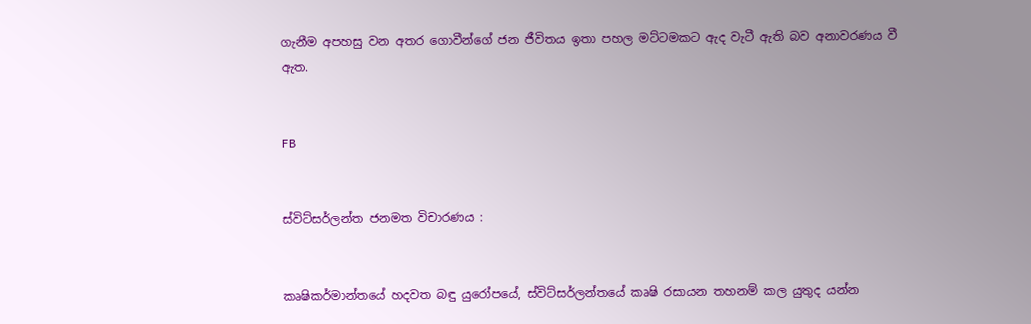ගැනීම අපහසු වන අතර ගොවීන්ගේ ජන ජීවිතය ඉතා පහල මට්ටමකට ඇද වැටී ඇති බව අනාවරණය වී ඇත.


FB


ස්විට්සර්ලන්ත ජනමත විචාරණය :


කෘෂිකර්මාන්තයේ හදවත බඳු යුරෝපයේ, ස්විට්සර්ලන්තයේ කෘෂි රසායන තහනම් කල යුතුද යන්න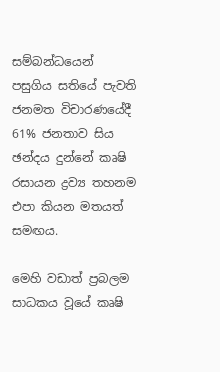සම්බන්ධයෙන් පසුගිය සතියේ පැවති ජනමත විචාරණයේදී 61% ජනතාව සිය ඡන්දය දුන්නේ කෘෂි රසායන ද්‍රව්‍ය තහනම එපා කියන මතයත් සමඟය.

මෙහි වඩාත් ප්‍රබලම සාධකය වූයේ කෘෂි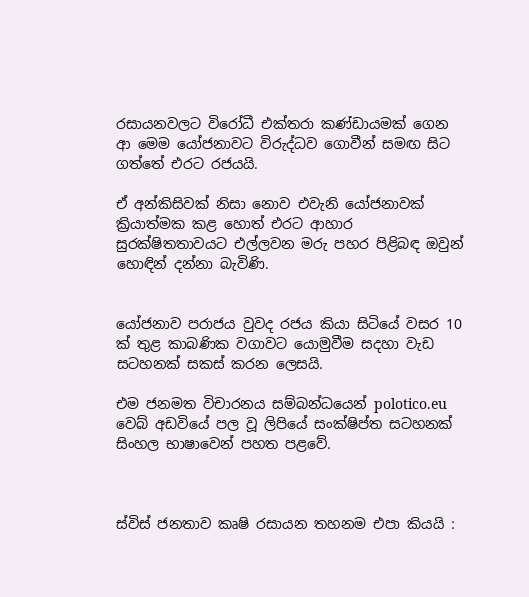රසායනවලට විරෝධී එක්තරා කණ්ඩායමක් ගෙන ආ මෙම යෝජනාවට විරුද්ධව ගොවීන් සමඟ සිට ගත්තේ එරට රජයයි.

ඒ අන්කිසිවක් නිසා නොව එවැනි යෝජනාවක් ක්‍රියාත්මක කළ හොත් එරට ආහාර සුරක්ෂිතතාවයට එල්ලවන මරු පහර පිළිබඳ ඔවුන් හොඳින් දන්නා බැවිණි.


යෝජනාව පරාජය වුවද රජය කියා සිටියේ වසර 10 ක් තුළ කාබණික වගාවට යොමුවීම සදහා වැඩ සටහනක් සකස් කරන ලෙසයි.

එම ජනමත විචාරනය සම්බන්ධයෙන් polotico.eu වෙබ් අඩවියේ පල වූ ලිපියේ සංක්ෂිප්ත සටහනක් සිංහල භාෂාවෙන් පහත පළවේ.



ස්විස් ජනතාව කෘෂි රසායන තහනම එපා කියයි :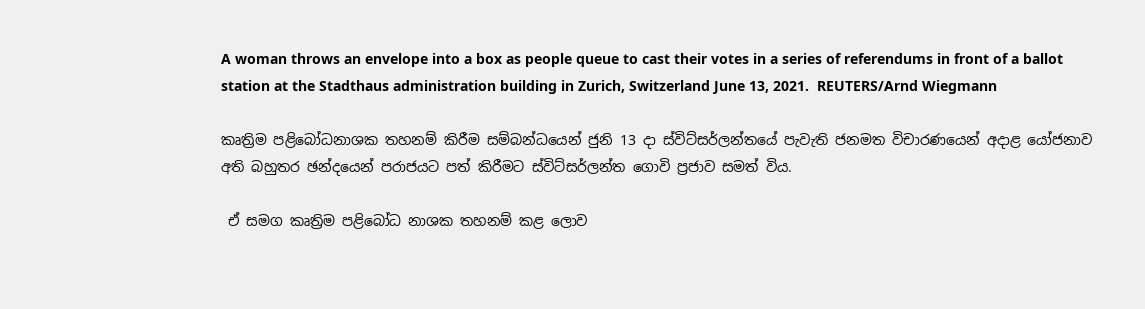A woman throws an envelope into a box as people queue to cast their votes in a series of referendums in front of a ballot station at the Stadthaus administration building in Zurich, Switzerland June 13, 2021.  REUTERS/Arnd Wiegmann

කෘත්‍රිම පළිබෝධනාශක තහනම් කිරීම සම්බන්ධයෙන් ජුනි 13 දා ස්විට්සර්ලන්තයේ පැවැති ජනමත විචාරණයෙන් අදාළ යෝජනාව අති බහුතර ඡන්දයෙන් පරාජයට පත් කිරීමට ස්විට්සර්ලන්ත ගොවි ප්‍රජාව සමත් විය.

 ඒ සමග කෘත්‍රිම පළිබෝධ නාශක තහනම් කළ ලොව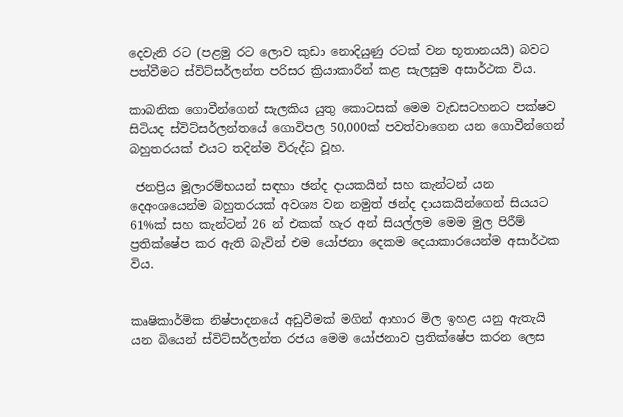දෙවැනි රට (පළමු රට ලොව කුඩා නොදියුණු රටක් වන භූතානයයි) බවට පත්වීමට ස්විට්සර්ලන්ත පරිසර ක්‍රියාකාරීන් කළ සැලසුම අසාර්ථක විය.

කාබනික ගොවීන්ගෙන් සැලකිය යුතු කොටසක් මෙම වැඩසටහනට පක්ෂව සිටියද ස්විට්සර්ලන්තයේ ගොවිපල 50,000ක් පවත්වාගෙන යන ගොවීන්ගෙන් බහුතරයක් එයට තදින්ම විරුද්ධ වූහ.

 ජනප්‍රිය මූලාරම්භයන් සඳහා ඡන්ද දායකයින් සහ කැන්ටන් යන දෙඅංශයෙන්ම බහුතරයක් අවශ්‍ය වන නමුත් ඡන්ද දායකයින්ගෙන් සියයට 61%ක් සහ කැන්ටන් 26 න් එකක් හැර අන් සියල්ලම මෙම මුල පිරීම් ප්‍රතික්ෂේප කර ඇති බැවින් එම යෝජනා දෙකම දෙයාකාරයෙන්ම අසාර්ථක විය.


කෘෂිකාර්මික නිෂ්පාදනයේ අඩුවීමක් මගින් ආහාර මිල ඉහළ යනු ඇතැයි යන බියෙන් ස්විට්සර්ලන්ත රජය මෙම යෝජනාව ප්‍රතික්ෂේප කරන ලෙස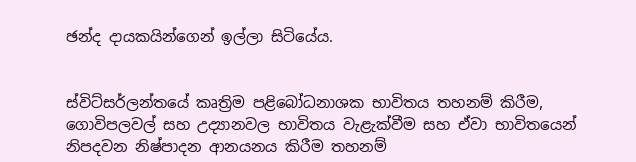ඡන්ද දායකයින්ගෙන් ඉල්ලා සිටියේය.


ස්විට්සර්ලන්තයේ කෘත්‍රිම පළිබෝධනාශක භාවිතය තහනම් කිරීම, ගොවිපලවල් සහ උද්‍යානවල භාවිතය වැළැක්වීම සහ ඒවා භාවිතයෙන් නිපදවන නිෂ්පාදන ආනයනය කිරීම තහනම්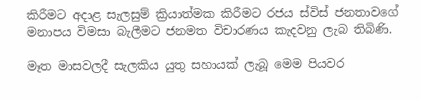කිරීමට අදාළ සැලසුම් ක්‍රියාත්මක කිරීමට රජය ස්විස් ජනතාවගේ මනාපය විමසා බැලීමට ජනමත විචාරණය කැදවනු ලැබ තිබිණි.

මෑත මාසවලදී සැලකිය යුතු සහායක් ලැබූ මෙම පියවර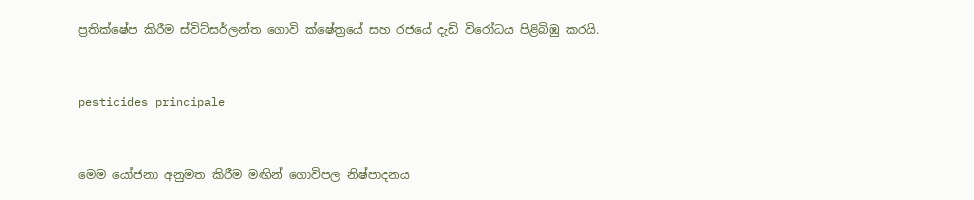ප්‍රතික්ෂේප කිරීම ස්විට්සර්ලන්ත ගොවි ක්ෂේත්‍රයේ සහ රජයේ දැඩි විරෝධය පිළිබිඹු කරයි.


pesticides principale


මෙම යෝජනා අනුමත කිරීම මඟින් ගොවිපල නිෂ්පාදනය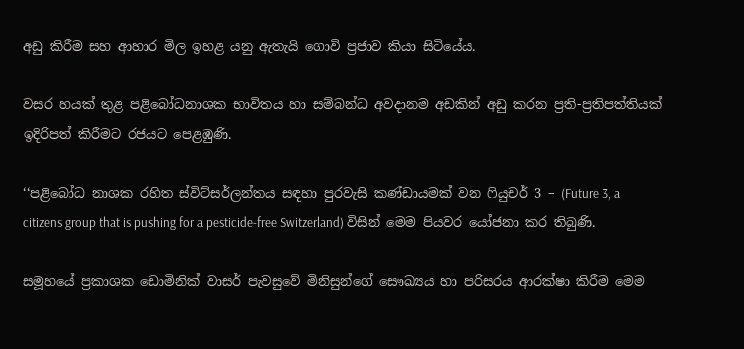අඩු කිරීම සහ ආහාර මිල ඉහළ යනු ඇතැයි ගොවි ප්‍රජාව කියා සිටියේය.

වසර හයක් තුළ පළිබෝධනාශක භාවිතය හා සම්බන්ධ අවදානම අඩකින් අඩු කරන ප්‍රති-ප්‍රතිපත්තියක් ඉදිරිපත් කිරීමට රජයට පෙළඹුණි.

‘‘පළිබෝධ නාශක රහිත ස්විට්සර්ලන්තය සඳහා පුරවැසි කණ්ඩායමක් වන ෆියුචර් 3 – (Future 3, a citizens group that is pushing for a pesticide-free Switzerland) විසින් මෙම පියවර යෝජනා කර තිබුණි.

සමූහයේ ප්‍රකාශක ඩොමිනික් වාසර් පැවසුවේ මිනිසුන්ගේ සෞඛ්‍යය හා පරිසරය ආරක්ෂා කිරීම මෙම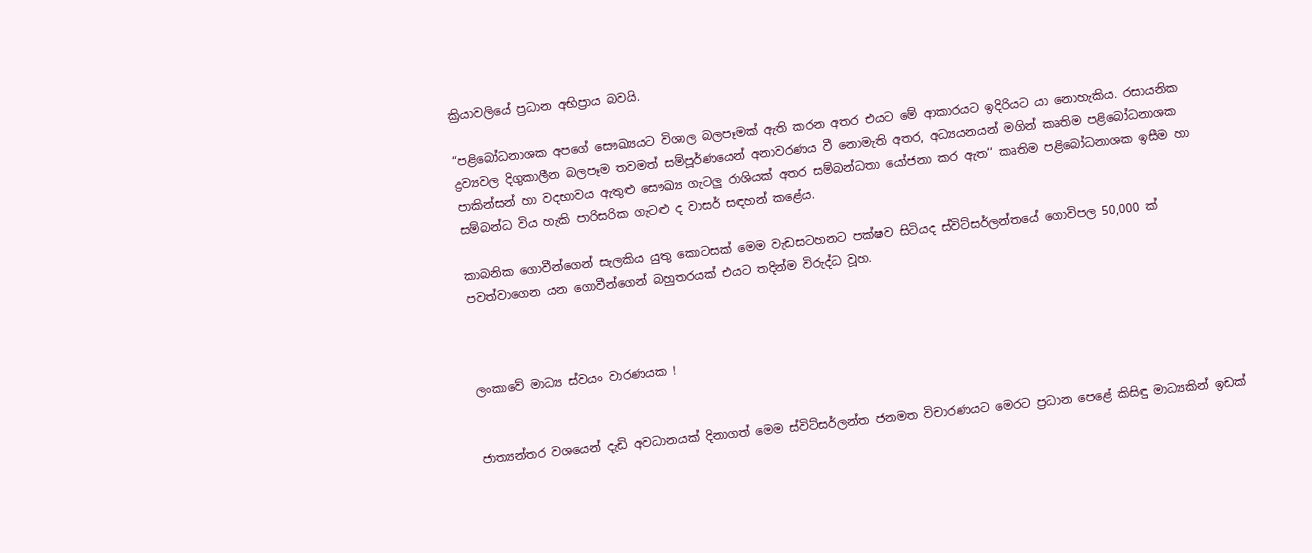ක්‍රියාවලියේ ප්‍රධාන අභිප්‍රාය බවයි.

“පළිබෝධනාශක අපගේ සෞඛ්‍යයට විශාල බලපෑමක් ඇති කරන අතර එයට මේ ආකාරයට ඉදිරියට යා නොහැකිය. රසායනික ද්‍රව්‍යවල දිගුකාලීන බලපෑම තවමත් සම්පූර්ණයෙන් අනාවරණය වී නොමැති අතර, අධ්‍යයනයන් මගින් කෘතිම පළිබෝධනාශක පාකින්සන් හා වදභාවය ඇතුළු සෞඛ්‍ය ගැටලු රාශියක් අතර සම්බන්ධතා යෝජනා කර ඇත‘‘ කෘතිම පළිබෝධනාශක ඉසීම හා සම්බන්ධ විය හැකි පාරිසරික ගැටළු ද වාසර් සඳහන් කළේය.

කාබනික ගොවීන්ගෙන් සැලකිය යුතු කොටසක් මෙම වැඩසටහනට පක්ෂව සිටියද ස්විට්සර්ලන්තයේ ගොවිපල 50,000 ක් පවත්වාගෙන යන ගොවීන්ගෙන් බහුතරයක් එයට තදින්ම විරුද්ධ වූහ.



ලංකාවේ මාධ්‍ය ස්වයං වාරණයක !


ජාත්‍යන්තර වශයෙන් දැඩි අවධානයක් දිනාගත් මෙම ස්විට්සර්ලන්ත ජනමත විචාරණයට මෙරට ප්‍රධාන පෙළේ කිසිඳු මාධ්‍යකින් ඉඩක්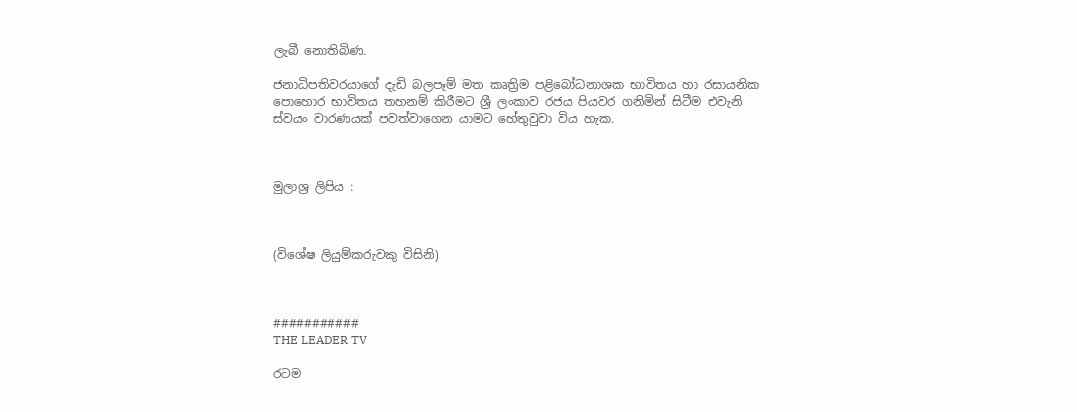ලැබී නොතිබිණ.

ජනාධිපතිවරයාගේ දැඩි බලපෑම් මත කෘත්‍රිම පළිබෝධනාශක භාවිතය හා රසායනික පොහොර භාවිතය තහනම් කිරීමට ශ්‍රී ලංකාව රජය පියවර ගනිමින් සිටීම එවැනි ස්වයං වාරණයක් පවත්වාගෙන යාමට හේතුවුවා විය හැක.



මුලාශ්‍ර ලිපිය :



(විශේෂ ලියුම්කරුවකු විසිනි)



###########
THE LEADER TV

රටම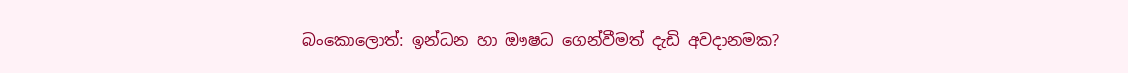බංකොලොත්: ඉන්ධන හා ඖෂධ ගෙන්වීමත් දැඩි අවදානමක?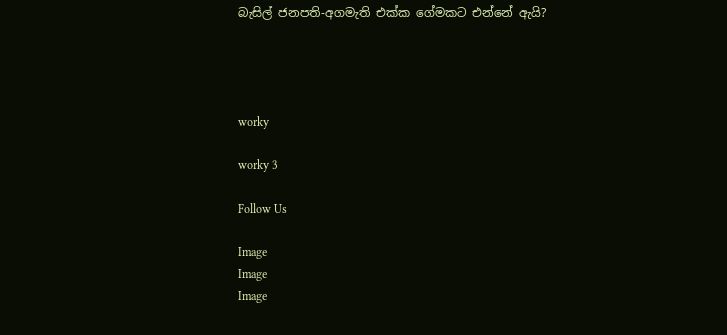බැසිල් ජනපති-අගමැති එක්ක ගේමකට එන්නේ ඇයි?




worky

worky 3

Follow Us

Image
Image
Image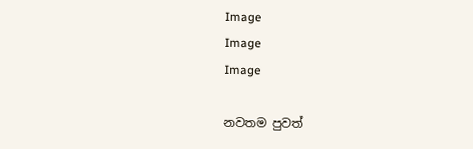Image
Image
Image

නවතම පුවත්